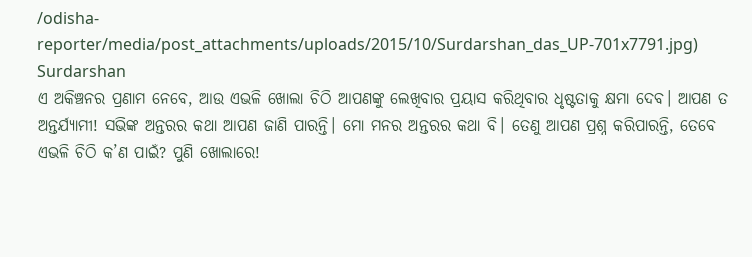/odisha-reporter/media/post_attachments/uploads/2015/10/Surdarshan_das_UP-701x7791.jpg)
Surdarshan
ଏ ଅକିଞ୍ଚନର ପ୍ରଣାମ ନେବେ, ଆଉ ଏଭଳି ଖୋଲା ଚିଠି ଆପଣଙ୍କୁ ଲେଖିବାର ପ୍ରୟାସ କରିଥିବାର ଧୃଷ୍ଟତାକୁ କ୍ଷମା ଦେବ। ଆପଣ ତ ଅନ୍ତର୍ଯ୍ୟାମୀ! ସଭିଙ୍କ ଅନ୍ତରର କଥା ଆପଣ ଜାଣି ପାରନ୍ତି। ମୋ ମନର ଅନ୍ତରର କଥା ବି। ତେଣୁ ଆପଣ ପ୍ରଶ୍ନ କରିପାରନ୍ତି, ତେବେ ଏଭଳି ଚିଠି କ’ଣ ପାଇଁ? ପୁଣି ଖୋଲାରେ!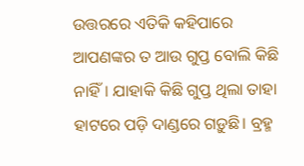ଉତ୍ତରରେ ଏତିକି କହିପାରେ ଆପଣଙ୍କର ତ ଆଉ ଗୁପ୍ତ ବୋଲି କିଛି ନାହିଁ। ଯାହାକି କିଛି ଗୁପ୍ତ ଥିଲା ତାହା ହାଟରେ ପଡ଼ି ଦାଣ୍ଡରେ ଗଡ଼ୁଛି। ବ୍ରହ୍ମ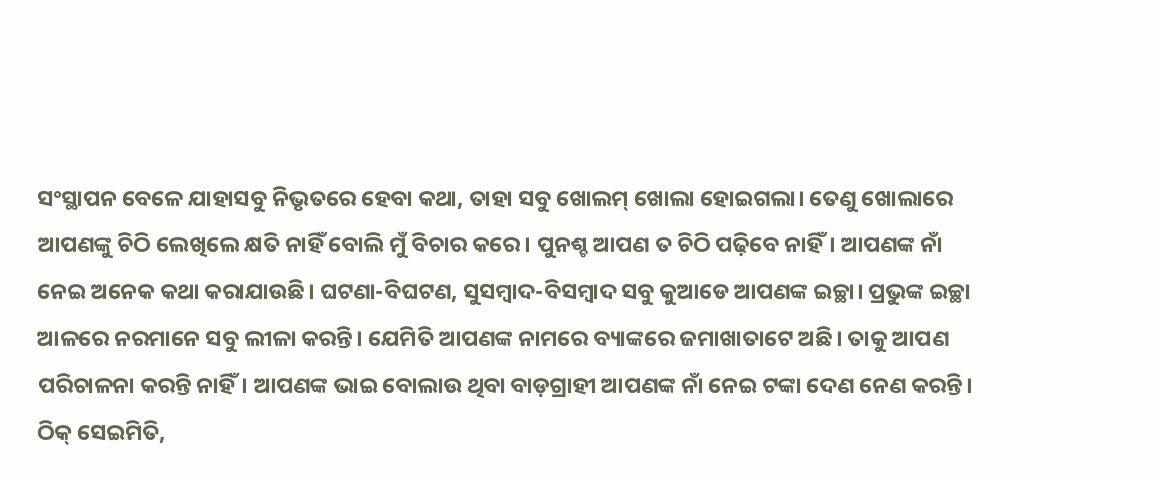ସଂସ୍ଥାପନ ବେଳେ ଯାହାସବୁ ନିଭୃତରେ ହେବା କଥା, ତାହା ସବୁ ଖୋଲମ୍ ଖୋଲା ହୋଇଗଲା। ତେଣୁ ଖୋଲାରେ ଆପଣଙ୍କୁ ଚିଠି ଲେଖିଲେ କ୍ଷତି ନାହିଁ ବୋଲି ମୁଁ ବିଚାର କରେ। ପୁନଶ୍ଚ ଆପଣ ତ ଚିଠି ପଢ଼ିବେ ନାହିଁ। ଆପଣଙ୍କ ନାଁ ନେଇ ଅନେକ କଥା କରାଯାଉଛି। ଘଟଣା-ବିଘଟଣ, ସୁସମ୍ବାଦ-ବିସମ୍ବାଦ ସବୁ କୁଆଡେ ଆପଣଙ୍କ ଇଚ୍ଛା। ପ୍ରଭୁଙ୍କ ଇଚ୍ଛା ଆଳରେ ନରମାନେ ସବୁ ଲୀଳା କରନ୍ତି। ଯେମିତି ଆପଣଙ୍କ ନାମରେ ବ୍ୟାଙ୍କରେ ଜମାଖାତାଟେ ଅଛି। ତାକୁ ଆପଣ ପରିଚାଳନା କରନ୍ତି ନାହିଁ। ଆପଣଙ୍କ ଭାଇ ବୋଲାଉ ଥିବା ବାଡ଼ଗ୍ରାହୀ ଆପଣଙ୍କ ନାଁ ନେଇ ଟଙ୍କା ଦେଣ ନେଣ କରନ୍ତି। ଠିକ୍ ସେଇମିତି,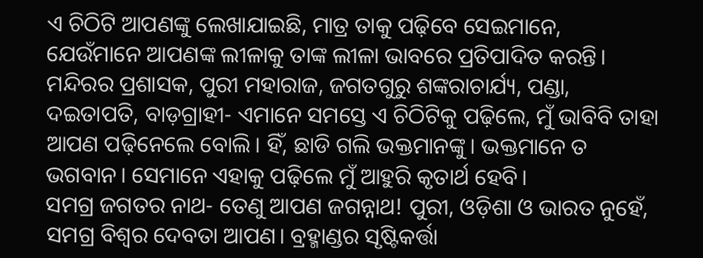ଏ ଚିଠିଟି ଆପଣଙ୍କୁ ଲେଖାଯାଇଛି, ମାତ୍ର ତାକୁ ପଢ଼ିବେ ସେଇମାନେ, ଯେଉଁମାନେ ଆପଣଙ୍କ ଲୀଳାକୁ ତାଙ୍କ ଲୀଳା ଭାବରେ ପ୍ରତିପାଦିତ କରନ୍ତି।
ମନ୍ଦିରର ପ୍ରଶାସକ, ପୁରୀ ମହାରାଜ, ଜଗତଗୁରୁ ଶଙ୍କରାଚାର୍ଯ୍ୟ, ପଣ୍ଡା, ଦଇତାପତି, ବାଡ଼ଗ୍ରାହୀ- ଏମାନେ ସମସ୍ତେ ଏ ଚିଠିଟିକୁ ପଢ଼ିଲେ, ମୁଁ ଭାବିବି ତାହା ଆପଣ ପଢ଼ିନେଲେ ବୋଲି। ହିଁ, ଛାଡି ଗଲି ଭକ୍ତମାନଙ୍କୁ। ଭକ୍ତମାନେ ତ ଭଗବାନ। ସେମାନେ ଏହାକୁ ପଢ଼ିଲେ ମୁଁ ଆହୁରି କୃତାର୍ଥ ହେବି।
ସମଗ୍ର ଜଗତର ନାଥ- ତେଣୁ ଆପଣ ଜଗନ୍ନାଥ! ପୁରୀ, ଓଡ଼ିଶା ଓ ଭାରତ ନୁହେଁ, ସମଗ୍ର ବିଶ୍ୱର ଦେବତା ଆପଣ। ବ୍ରହ୍ମାଣ୍ଡର ସୃଷ୍ଟିକର୍ତ୍ତା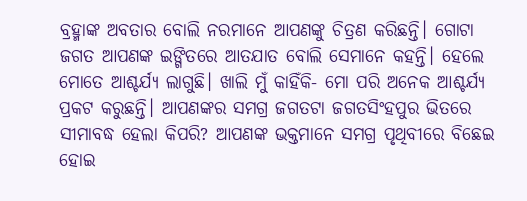ବ୍ରହ୍ମାଙ୍କ ଅବତାର ବୋଲି ନରମାନେ ଆପଣଙ୍କୁ ଚିତ୍ରଣ କରିଛନ୍ତି। ଗୋଟା ଜଗତ ଆପଣଙ୍କ ଇଙ୍ଗିତରେ ଆତଯାତ ବୋଲି ସେମାନେ କହନ୍ତି। ହେଲେ ମୋତେ ଆଶ୍ଚର୍ଯ୍ୟ ଲାଗୁଛି। ଖାଲି ମୁଁ କାହିଁକି- ମୋ ପରି ଅନେକ ଆଶ୍ଚର୍ଯ୍ୟ ପ୍ରକଟ କରୁଛନ୍ତି। ଆପଣଙ୍କର ସମଗ୍ର ଜଗତଟା ଜଗତସିଂହପୁର ଭିତରେ ସୀମାବଦ୍ଧ ହେଲା କିପରି? ଆପଣଙ୍କ ଭକ୍ତମାନେ ସମଗ୍ର ପୃଥିବୀରେ ବିଛେଇ ହୋଇ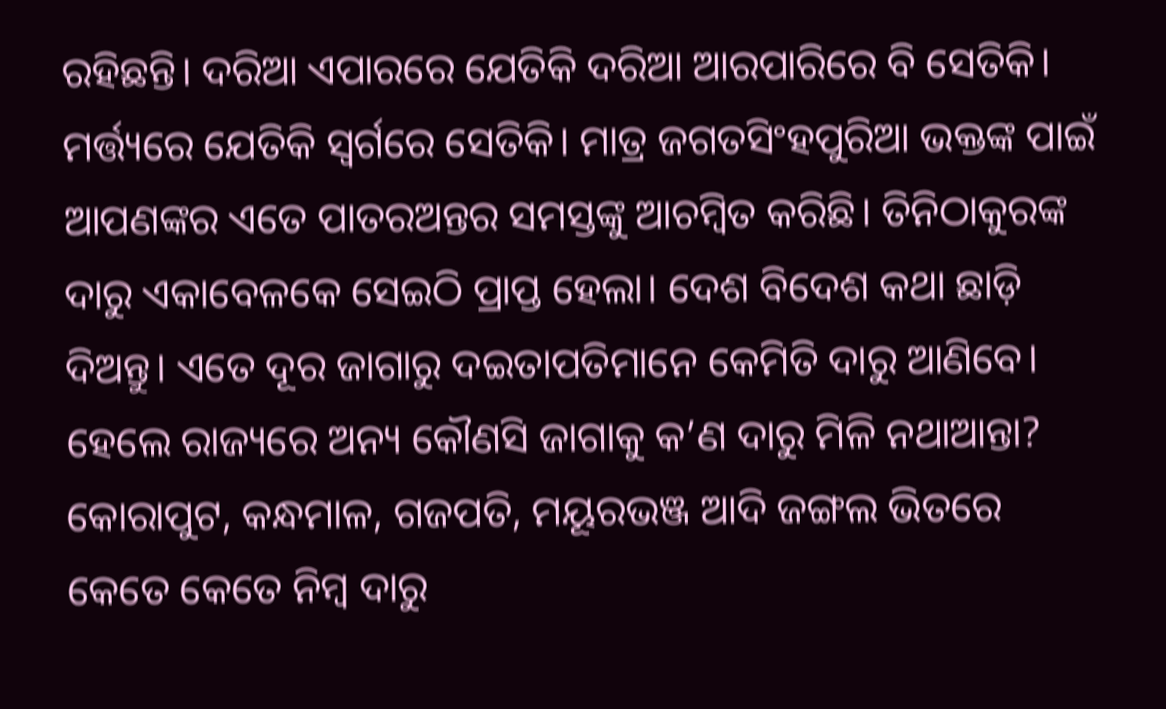ରହିଛନ୍ତି। ଦରିଆ ଏପାରରେ ଯେତିକି ଦରିଆ ଆରପାରିରେ ବି ସେତିକି। ମର୍ତ୍ତ୍ୟରେ ଯେତିକି ସ୍ୱର୍ଗରେ ସେତିକି। ମାତ୍ର ଜଗତସିଂହପୁରିଆ ଭକ୍ତଙ୍କ ପାଇଁ ଆପଣଙ୍କର ଏତେ ପାତରଅନ୍ତର ସମସ୍ତଙ୍କୁ ଆଚମ୍ବିତ କରିଛି। ତିନିଠାକୁରଙ୍କ ଦାରୁ ଏକାବେଳକେ ସେଇଠି ପ୍ରାପ୍ତ ହେଲା। ଦେଶ ବିଦେଶ କଥା ଛାଡ଼ି ଦିଅନ୍ତୁ। ଏତେ ଦୂର ଜାଗାରୁ ଦଇତାପତିମାନେ କେମିତି ଦାରୁ ଆଣିବେ। ହେଲେ ରାଜ୍ୟରେ ଅନ୍ୟ କୌଣସି ଜାଗାକୁ କ’ଣ ଦାରୁ ମିଳି ନଥାଆନ୍ତା? କୋରାପୁଟ, କନ୍ଧମାଳ, ଗଜପତି, ମୟୂରଭଞ୍ଜ ଆଦି ଜଙ୍ଗଲ ଭିତରେ କେତେ କେତେ ନିମ୍ବ ଦାରୁ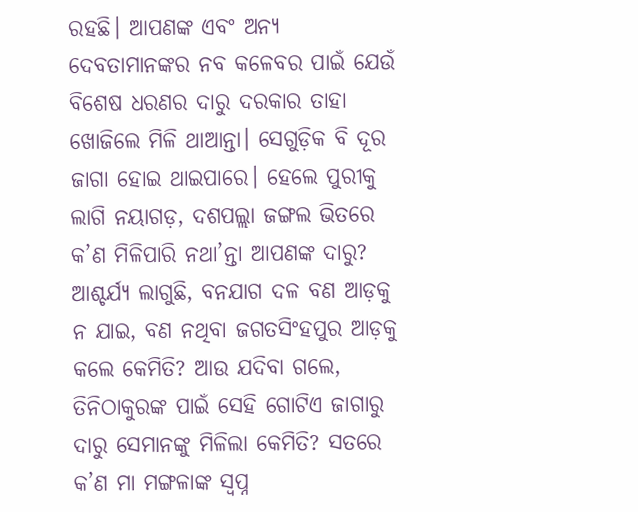ରହଛି। ଆପଣଙ୍କ ଏବଂ ଅନ୍ୟ ଦେବତାମାନଙ୍କର ନବ କଳେବର ପାଇଁ ଯେଉଁ ବିଶେଷ ଧରଣର ଦାରୁ ଦରକାର ତାହା ଖୋଜିଲେ ମିଳି ଥାଆନ୍ତା। ସେଗୁଡ଼ିକ ବି ଦୂର ଜାଗା ହୋଇ ଥାଇପାରେ। ହେଲେ ପୁରୀକୁ ଲାଗି ନୟାଗଡ଼, ଦଶପଲ୍ଲା ଜଙ୍ଗଲ ଭିତରେ କ’ଣ ମିଳିପାରି ନଥା’ନ୍ତା ଆପଣଙ୍କ ଦାରୁ? ଆଶ୍ଚର୍ଯ୍ୟ ଲାଗୁଛି, ବନଯାଗ ଦଳ ବଣ ଆଡ଼କୁ ନ ଯାଇ, ବଣ ନଥିବା ଜଗତସିଂହପୁର ଆଡ଼କୁ କଲେ କେମିତି? ଆଉ ଯଦିବା ଗଲେ, ତିନିଠାକୁରଙ୍କ ପାଇଁ ସେହି ଗୋଟିଏ ଜାଗାରୁ ଦାରୁ ସେମାନଙ୍କୁ ମିଳିଲା କେମିତି? ସତରେ କ’ଣ ମା ମଙ୍ଗଳାଙ୍କ ସ୍ୱପ୍ନ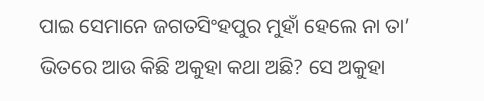ପାଇ ସେମାନେ ଜଗତସିଂହପୁର ମୁହାଁ ହେଲେ ନା ତା’ ଭିତରେ ଆଉ କିଛି ଅକୁହା କଥା ଅଛି? ସେ ଅକୁହା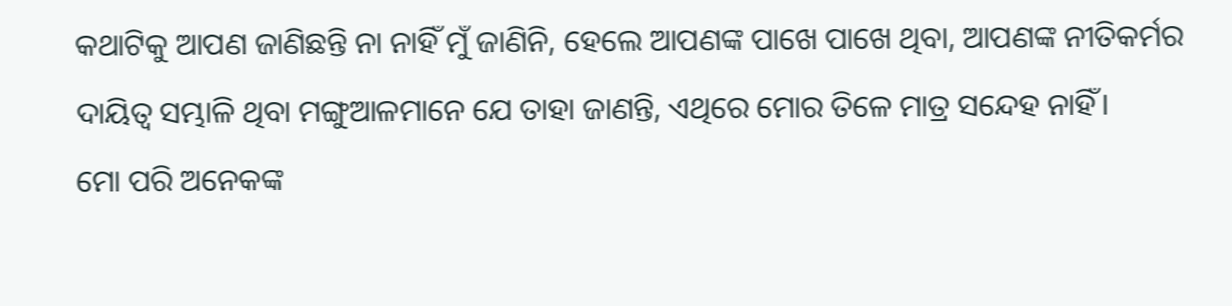କଥାଟିକୁ ଆପଣ ଜାଣିଛନ୍ତି ନା ନାହିଁ ମୁଁ ଜାଣିନି, ହେଲେ ଆପଣଙ୍କ ପାଖେ ପାଖେ ଥିବା, ଆପଣଙ୍କ ନୀତିକର୍ମର ଦାୟିତ୍ୱ ସମ୍ଭାଳି ଥିବା ମଙ୍ଗୁଆଳମାନେ ଯେ ତାହା ଜାଣନ୍ତି, ଏଥିରେ ମୋର ତିଳେ ମାତ୍ର ସନ୍ଦେହ ନାହିଁ।
ମୋ ପରି ଅନେକଙ୍କ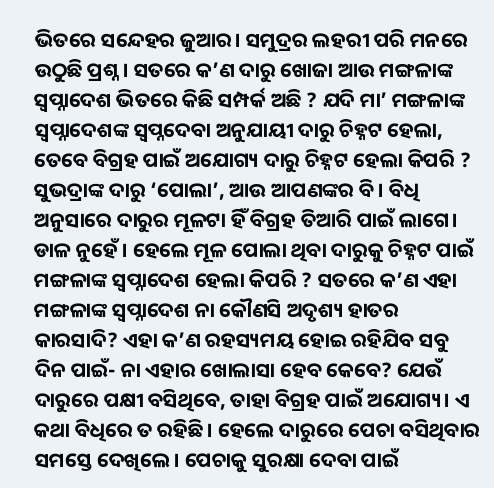ଭିତରେ ସନ୍ଦେହର ଜୁଆର। ସମୁଦ୍ରର ଲହରୀ ପରି ମନରେ ଉଠୁଛି ପ୍ରଶ୍ନ। ସତରେ କ’ଣ ଦାରୁ ଖୋଜା ଆଉ ମଙ୍ଗଳାଙ୍କ ସ୍ୱପ୍ନାଦେଶ ଭିତରେ କିଛି ସମ୍ପର୍କ ଅଛି ? ଯଦି ମା’ ମଙ୍ଗଳାଙ୍କ ସ୍ୱପ୍ନାଦେଶଙ୍କ ସ୍ୱପ୍ନଦେବା ଅନୁଯାୟୀ ଦାରୁ ଚିହ୍ନଟ ହେଲା, ତେବେ ବିଗ୍ରହ ପାଇଁ ଅଯୋଗ୍ୟ ଦାରୁ ଚିହ୍ନଟ ହେଲା କିପରି ? ସୁଭଦ୍ରାଙ୍କ ଦାରୁ ‘ପୋଲା’, ଆଉ ଆପଣଙ୍କର ବି। ବିଧି ଅନୁସାରେ ଦାରୁର ମୂଳଟା ହିଁ ବିଗ୍ରହ ତିଆରି ପାଇଁ ଲାଗେ। ଡାଳ ନୁହେଁ । ହେଲେ ମୂଳ ପୋଲା ଥିବା ଦାରୁକୁ ଚିହ୍ନଟ ପାଇଁ ମଙ୍ଗଳାଙ୍କ ସ୍ୱପ୍ନାଦେଶ ହେଲା କିପରି ? ସତରେ କ’ଣ ଏହା ମଙ୍ଗଳାଙ୍କ ସ୍ୱପ୍ନାଦେଶ ନା କୌଣସି ଅଦୃଶ୍ୟ ହାତର କାରସାଦି? ଏହା କ’ଣ ରହସ୍ୟମୟ ହୋଇ ରହିଯିବ ସବୁ ଦିନ ପାଇଁ- ନା ଏହାର ଖୋଲାସା ହେବ କେବେ? ଯେଉଁ ଦାରୁରେ ପକ୍ଷୀ ବସିଥିବେ, ତାହା ବିଗ୍ରହ ପାଇଁ ଅଯୋଗ୍ୟ। ଏ କଥା ବିଧିରେ ତ ରହିଛି। ହେଲେ ଦାରୁରେ ପେଚା ବସିଥିବାର ସମସ୍ତେ ଦେଖିଲେ। ପେଚାକୁ ସୁରକ୍ଷା ଦେବା ପାଇଁ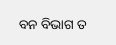ବନ ବିଭାଗ ତ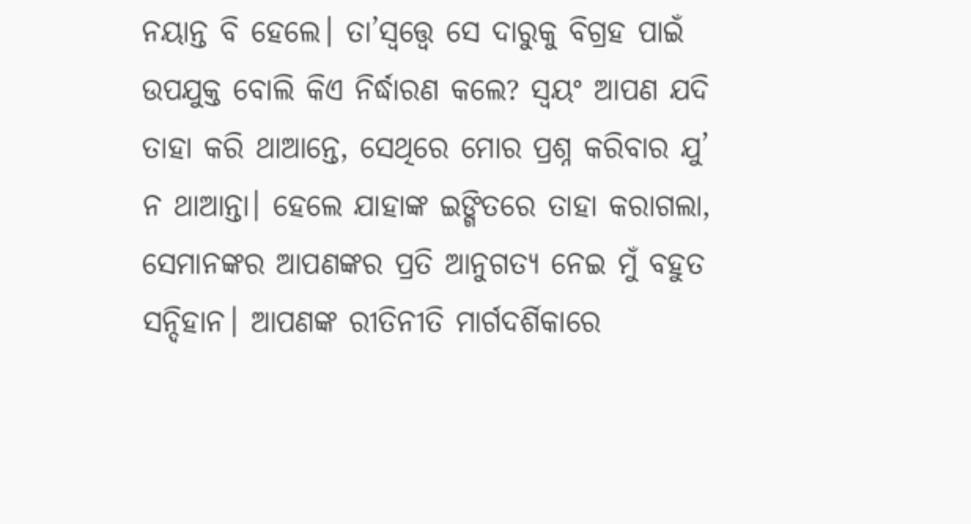ନୟାନ୍ତ ବି ହେଲେ। ତା’ସ୍ୱତ୍ତ୍ୱେ ସେ ଦାରୁକୁ ବିଗ୍ରହ ପାଇଁ ଉପଯୁକ୍ତ ବୋଲି କିଏ ନିର୍ଦ୍ଧାରଣ କଲେ? ସ୍ୱୟଂ ଆପଣ ଯଦି ତାହା କରି ଥାଆନ୍ତେ, ସେଥିରେ ମୋର ପ୍ରଶ୍ନ କରିବାର ଯୁ’ ନ ଥାଆନ୍ତା। ହେଲେ ଯାହାଙ୍କ ଇଙ୍ଗିତରେ ତାହା କରାଗଲା, ସେମାନଙ୍କର ଆପଣଙ୍କର ପ୍ରତି ଆନୁଗତ୍ୟ ନେଇ ମୁଁ ବହୁତ ସନ୍ଦିହାନ। ଆପଣଙ୍କ ରୀତିନୀତି ମାର୍ଗଦର୍ଶିକାରେ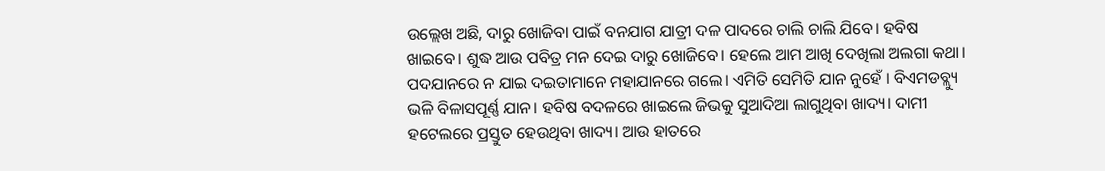ଉଲ୍ଲେଖ ଅଛି, ଦାରୁ ଖୋଜିବା ପାଇଁ ବନଯାଗ ଯାତ୍ରୀ ଦଳ ପାଦରେ ଚାଲି ଚାଲି ଯିବେ। ହବିଷ ଖାଇବେ। ଶୁଦ୍ଧ ଆଉ ପବିତ୍ର ମନ ଦେଇ ଦାରୁ ଖୋଜିବେ। ହେଲେ ଆମ ଆଖି ଦେଖିଲା ଅଲଗା କଥା। ପଦଯାନରେ ନ ଯାଇ ଦଇତାମାନେ ମହାଯାନରେ ଗଲେ। ଏମିତି ସେମିତି ଯାନ ନୁହେଁ । ବିଏମଡବ୍ଲ୍ୟୁ ଭଳି ବିଳାସପୂର୍ଣ୍ଣ ଯାନ। ହବିଷ ବଦଳରେ ଖାଇଲେ ଜିଭକୁ ସୁଆଦିଆ ଲାଗୁଥିବା ଖାଦ୍ୟ। ଦାମୀ ହଟେଲରେ ପ୍ରସ୍ତୁତ ହେଉଥିବା ଖାଦ୍ୟ। ଆଉ ହାତରେ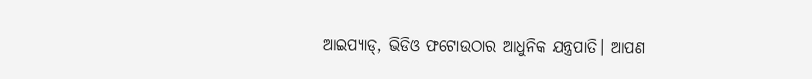ଆଇପ୍ୟାଡ୍, ଭିଡିଓ ଫଟୋଉଠାର ଆଧୁନିକ ଯନ୍ତ୍ରପାତି। ଆପଣ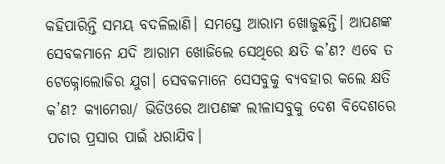କହିପାରିନ୍ତି ସମୟ ବଦଳିଲାଣି। ସମସ୍ତେ ଆରାମ ଖୋଜୁଛନ୍ତି। ଆପଣଙ୍କ ସେବକମାନେ ଯଦି ଆରାମ ଖୋଜିଲେ ସେଥିରେ କ୍ଷତି କ’ଣ? ଏବେ ତ ଟେକ୍ନୋଲୋଜିର ଯୁଗ। ସେବକମାନେ ସେସବୁକୁ ବ୍ୟବହାର କଲେ କ୍ଷତି କ’ଣ? କ୍ୟାମେରା/ ଭିଡିଓରେ ଆପଣଙ୍କ ଲୀଳାସବୁକୁ ଦେଶ ବିଦେଶରେ ପଚାର ପ୍ରସାର ପାଇଁ ଧରାଯିବ।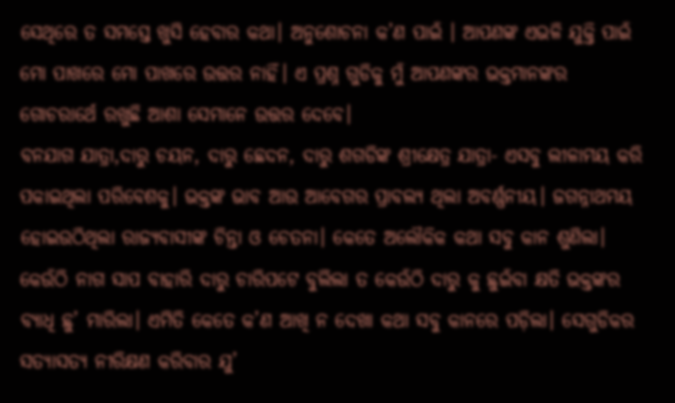ସେଥିରେ ତ ସମସ୍ତେ ଖୁସି ହେବାର କଥା। ଅନୁଶୋଚନା କ’ଣ ପାଇଁ । ଆପଣଙ୍କ ଏଭଳି ଯୁକ୍ତି ପାଇଁ ମୋ ପାଖରେ ମୋ ପାଖରେ ଉତ୍ତର ନାହିଁ। ଏ ପ୍ରଶ୍ନ ଗୁଡିକୁ ମୁଁ ଆପଣଙ୍କର ଭକ୍ତମାନଙ୍କର ଗୋଚରାର୍ଥେ ରଖୁଛି ଆଶା ସେମାନେ ଉତ୍ତର ଦେବେ।
ବନଯାଗ ଯାତ୍ରା,ଦାରୁ ଚୟନ, ଦାରୁ ଛେଦନ, ଦାରୁ ଶଗଡିଙ୍କ ଶ୍ରୀକ୍ଷେତ୍ର ଯାତ୍ରା- ଏସବୁ ଲୀଳାମୟ କରି ପକାଇଥିଲା ପରିବେଶକୁ। ଭକ୍ତଙ୍କ ଭାବ ଆଉ ଆବେଗର ପ୍ରାବଲ୍ୟ ଥିଲା ଅବର୍ଣ୍ଣନୀୟ। ଜଗନ୍ନାଥମୟ ହୋଇଉଠିଥିଲା ରାଜ୍ୟବାସୀଙ୍କ ଚିନ୍ତା ଓ ଚେତନା। କେତେ ଅଲୌକିକ କଥା ସବୁ କାନ ଶୁଣିଲା। କେଉଁଠି ନାଗ ସାପ ବାହାରି ଦାରୁ ଚାରିପଟେ ବୁଲିଲା ତ କେଉଁଠି ଦାରୁ କୁ ଛୁଇଁବା କ୍ଷତି ଭକ୍ତଙ୍କର ବ୍ୟାଧି ଛୁ’ ମାରିଲା। ଏମିତି କେତେ କ’ଣ ଆଖି ନ ଦେଖା କଥା ସବୁ କାନରେ ପଡ଼ିଲା। ସେଗୁଡିକର ସତ୍ୟାସତ୍ୟ ନୀରିକ୍ଷଣ କରିବାର ଯୁ’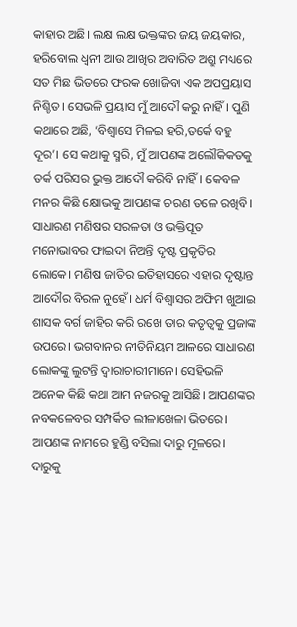କାହାର ଅଛି। ଲକ୍ଷ ଲକ୍ଷ ଭକ୍ତଙ୍କର ଜୟ ଜୟକାର, ହରିବୋଲ ଧ୍ୱନୀ ଆଉ ଆଖିର ଅବାରିତ ଅଶ୍ରୁ ମଧ୍ୟରେ ସତ ମିଛ ଭିତରେ ଫରକ ଖୋଜିବା ଏକ ଅପପ୍ରୟାସ ନିଶ୍ଚିତ। ସେଭଳି ପ୍ରୟାସ ମୁଁ ଆଦୌ କରୁ ନାହିଁ। ପୁଣି କଥାରେ ଅଛି, ‘ବିଶ୍ୱାସେ ମିଳଇ ହରି,ତର୍କେ ବହୁ ଦୂର’। ସେ କଥାକୁ ସ୍ମରି, ମୁଁ ଆପଣଙ୍କ ଅଲୌକିକତକୁ ତର୍କ ପରିସର ଭୁକ୍ତ ଆଦୌ କରିବି ନାହିଁ। କେବଳ ମନର କିଛି କ୍ଷୋଭକୁ ଆପଣଙ୍କ ଚରଣ ତଳେ ରଖିବି। ସାଧାରଣ ମଣିଷର ସରଳତା ଓ ଭକ୍ତିପୂତ ମନୋଭାବର ଫାଇଦା ନିଅନ୍ତି ଦୃଷ୍ଟ ପ୍ରକୃତିର ଲୋକେ। ମଣିଷ ଜାତିର ଇତିହାସରେ ଏହାର ଦୃଷ୍ଟାନ୍ତ ଆଦୌର ବିରଳ ନୁହେଁ। ଧର୍ମ ବିଶ୍ୱାସର ଅଫିମ ଖୁଆଇ ଶାସକ ବର୍ଗ ଜାହିର କରି ରଖେ ତାର କତୃତ୍ୱକୁ ପ୍ରଜାଙ୍କ ଉପରେ। ଭଗବାନର ନୀତିନିୟମ ଆଳରେ ସାଧାରଣ ଲୋକଙ୍କୁ ଲୁଟନ୍ତି ଦ୍ୱାରାଚାରୀମାନେ। ସେହିଭଳି ଅନେକ କିଛି କଥା ଆମ ନଜରକୁ ଆସିଛି। ଆପଣଙ୍କର ନବକଳେବର ସମ୍ପର୍କିତ ଲୀଳାଖେଳା ଭିତରେ। ଆପଣଙ୍କ ନାମରେ ହୁଣ୍ଡି ବସିଲା ଦାରୁ ମୂଳରେ। ଦାରୁକୁ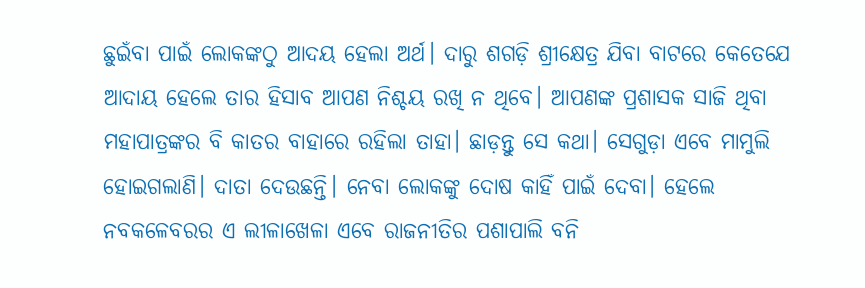ଛୁଇଁବା ପାଇଁ ଲୋକଙ୍କଠୁ ଆଦୟ ହେଲା ଅର୍ଥ। ଦାରୁ ଶଗଡ଼ି ଶ୍ରୀକ୍ଷେତ୍ର ଯିବା ବାଟରେ କେତେଯେ ଆଦାୟ ହେଲେ ତାର ହିସାବ ଆପଣ ନିଶ୍ଚୟ ରଖି ନ ଥିବେ। ଆପଣଙ୍କ ପ୍ରଶାସକ ସାଜି ଥିବା ମହାପାତ୍ରଙ୍କର ବି କାତର ବାହାରେ ରହିଲା ତାହା। ଛାଡ଼ନ୍ତୁ ସେ କଥା। ସେଗୁଡ଼ା ଏବେ ମାମୁଲି ହୋଇଗଲାଣି। ଦାତା ଦେଉଛନ୍ତି। ନେବା ଲୋକଙ୍କୁ ଦୋଷ କାହିଁ ପାଇଁ ଦେବା। ହେଲେ ନବକଳେବରର ଏ ଲୀଳାଖେଳା ଏବେ ରାଜନୀତିର ପଶାପାଲି ବନି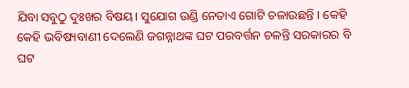ଯିବା ସବୁଠୁ ଦୁଃଖର ବିଷୟ। ସୁଯୋଗ ଉଣ୍ଡି ନେତାଏ ଗୋଟି ଚଳାଉଛନ୍ତି । କେହି କେହି ଭବିଷ୍ୟବାଣୀ ଦେଲେଣି ଜଗନ୍ନାଥଙ୍କ ଘଟ ପରବର୍ତ୍ତନ ଚଳନ୍ତି ସରକାରର ବି ଘଟ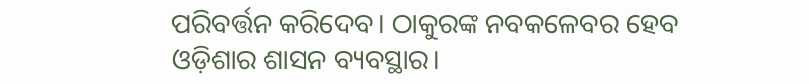ପରିବର୍ତ୍ତନ କରିଦେବ। ଠାକୁରଙ୍କ ନବକଳେବର ହେବ ଓଡ଼ିଶାର ଶାସନ ବ୍ୟବସ୍ଥାର।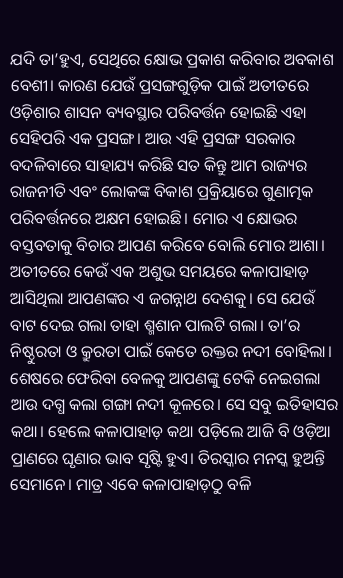ଯଦି ତା’ହୁଏ, ସେଥିରେ କ୍ଷୋଭ ପ୍ରକାଶ କରିବାର ଅବକାଶ ବେଶୀ। କାରଣ ଯେଉଁ ପ୍ରସଙ୍ଗଗୁଡ଼ିକ ପାଇଁ ଅତୀତରେ ଓଡ଼ିଶାର ଶାସନ ବ୍ୟବସ୍ଥାର ପରିବର୍ତ୍ତନ ହୋଇଛି ଏହା ସେହିପରି ଏକ ପ୍ରସଙ୍ଗ। ଆଉ ଏହି ପ୍ରସଙ୍ଗ ସରକାର ବଦଳିବାରେ ସାହାଯ୍ୟ କରିଛି ସତ କିନ୍ତୁ ଆମ ରାଜ୍ୟର ରାଜନୀତି ଏବଂ ଲୋକଙ୍କ ବିକାଶ ପ୍ରକ୍ରିୟାରେ ଗୁଣାତ୍ମକ ପରିବର୍ତ୍ତନରେ ଅକ୍ଷମ ହୋଇଛି। ମୋର ଏ କ୍ଷୋଭର ବସ୍ତବତାକୁ ବିଚାର ଆପଣ କରିବେ ବୋଲି ମୋର ଆଶା।
ଅତୀତରେ କେଉଁ ଏକ ଅଶୁଭ ସମୟରେ କଳାପାହାଡ଼ ଆସିଥିଲା ଆପଣଙ୍କର ଏ ଜଗନ୍ନାଥ ଦେଶକୁ। ସେ ଯେଉଁ ବାଟ ଦେଇ ଗଲା ତାହା ଶ୍ମଶାନ ପାଲଟି ଗଲା। ତା’ର ନିଷ୍ଠୁରତା ଓ କ୍ରୁରତା ପାଇଁ କେତେ ରକ୍ତର ନଦୀ ବୋହିଲା। ଶେଷରେ ଫେରିବା ବେଳକୁ ଆପଣଙ୍କୁ ଟେକି ନେଇଗଲା ଆଉ ଦଗ୍ଧ କଲା ଗଙ୍ଗା ନଦୀ କୂଳରେ। ସେ ସବୁ ଇତିହାସର କଥା। ହେଲେ କଳାପାହାଡ଼ କଥା ପଡ଼ିଲେ ଆଜି ବି ଓଡ଼ିଆ ପ୍ରାଣରେ ଘୃଣାର ଭାବ ସୃଷ୍ଟି ହୁଏ। ତିରସ୍କାର ମନସ୍କ ହୁଅନ୍ତି ସେମାନେ। ମାତ୍ର ଏବେ କଳାପାହାଡ଼ଠୁ ବଳି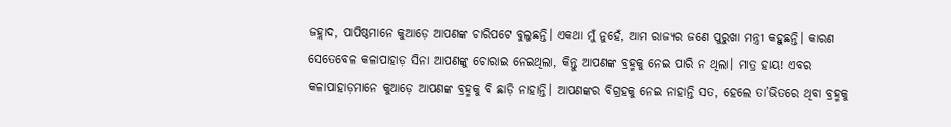ଜହ୍ଲାଦ, ପାପିଷ୍ଠମାନେ କୁଆଡ଼େ ଆପଣଙ୍କ ଚାରିପଟେ ବୁଲୁଛନ୍ତି। ଏକଥା ମୁଁ ନୁହେଁ, ଆମ ରାଜ୍ୟର ଜଣେ ପୁରୁଖା ମନ୍ତ୍ରୀ କହୁଛନ୍ତି। କାରଣ ସେତେବେଳ କଳାପାହାଡ଼ ସିନା ଆପଣଙ୍କୁ ଚୋରାଇ ନେଇଥିଲା, କିନ୍ତୁ ଆପଣଙ୍କ ବ୍ରହ୍ମକୁ ନେଇ ପାରି ନ ଥିଲା। ମାତ୍ର ହାୟ! ଏବର କଳାପାହାଡ଼ମାନେ କୁଆଡ଼େ ଆପଣଙ୍କ ବ୍ରହ୍ମକୁ ବି ଛାଡ଼ି ନାହାନ୍ତି। ଆପଣଙ୍କର ବିଗ୍ରହକୁ ନେଇ ନାହାନ୍ତି ସତ, ହେଲେ ତା’ଭିତରେ ଥିବା ବ୍ରହ୍ମକୁ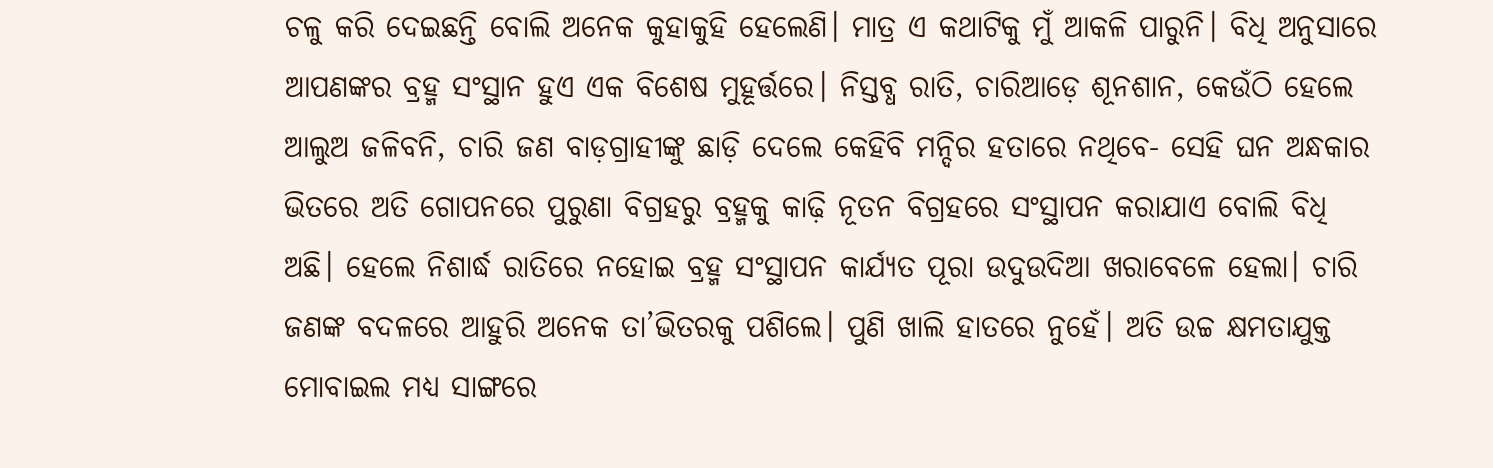ଚଳୁ କରି ଦେଇଛନ୍ତି ବୋଲି ଅନେକ କୁହାକୁହି ହେଲେଣି। ମାତ୍ର ଏ କଥାଟିକୁ ମୁଁ ଆକଳି ପାରୁନି। ବିଧି ଅନୁସାରେ ଆପଣଙ୍କର ବ୍ରହ୍ମ ସଂସ୍ଥାନ ହୁଏ ଏକ ବିଶେଷ ମୁହୂର୍ତ୍ତରେ। ନିସ୍ତବ୍ଧ ରାତି, ଚାରିଆଡ଼େ ଶୂନଶାନ, କେଉଁଠି ହେଲେ ଆଲୁଅ ଜଳିବନି, ଚାରି ଜଣ ବାଡ଼ଗ୍ରାହୀଙ୍କୁ ଛାଡ଼ି ଦେଲେ କେହିବି ମନ୍ଦିର ହତାରେ ନଥିବେ- ସେହି ଘନ ଅନ୍ଧକାର ଭିତରେ ଅତି ଗୋପନରେ ପୁରୁଣା ବିଗ୍ରହରୁ ବ୍ରହ୍ମକୁ କାଢ଼ି ନୂତନ ବିଗ୍ରହରେ ସଂସ୍ଥାପନ କରାଯାଏ ବୋଲି ବିଧି ଅଛି। ହେଲେ ନିଶାର୍ଦ୍ଧ ରାତିରେ ନହୋଇ ବ୍ରହ୍ମ ସଂସ୍ଥାପନ କାର୍ଯ୍ୟତ ପୂରା ଉଦୁଉଦିଆ ଖରାବେଳେ ହେଲା। ଚାରି ଜଣଙ୍କ ବଦଳରେ ଆହୁରି ଅନେକ ତା’ଭିତରକୁ ପଶିଲେ। ପୁଣି ଖାଲି ହାତରେ ନୁହେଁ। ଅତି ଉଚ୍ଚ କ୍ଷମତାଯୁକ୍ତ ମୋବାଇଲ ମଧ୍ୟ ସାଙ୍ଗରେ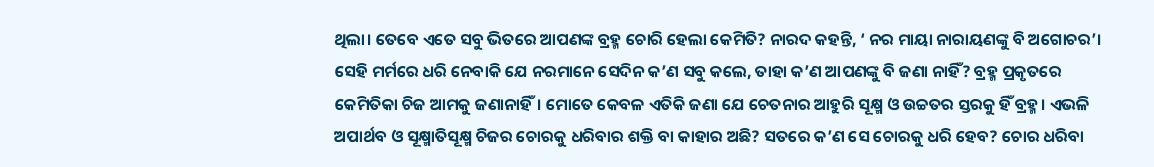ଥିଲା। ତେବେ ଏତେ ସବୁ ଭିତରେ ଆପଣଙ୍କ ବ୍ରହ୍ମ ଚୋରି ହେଲା କେମିତି? ନାରଦ କହନ୍ତି, ‘ ନର ମାୟା ନାରାୟଣଙ୍କୁ ବି ଅଗୋଚର’। ସେହି ମର୍ମରେ ଧରି ନେବାକି ଯେ ନରମାନେ ସେଦିନ କ’ଣ ସବୁ କଲେ, ତାହା କ’ଣ ଆପଣଙ୍କୁ ବି ଜଣା ନାହିଁ? ବ୍ରହ୍ମ ପ୍ରକୃତରେ କେମିତିକା ଚିଜ ଆମକୁ ଜଣାନାହିଁ। ମୋତେ କେବଳ ଏତିକି ଜଣା ଯେ ଚେତନାର ଆହୁରି ସୂକ୍ଷ୍ମ ଓ ଉଚ୍ଚତର ସ୍ତରକୁ ହିଁ ବ୍ରହ୍ମ। ଏଭଳି ଅପାର୍ଥବ ଓ ସୂକ୍ଷ୍ମାତିସୂକ୍ଷ୍ମ ଚିଜର ଚୋରକୁ ଧରିବାର ଶକ୍ତି ବା କାହାର ଅଛି? ସତରେ କ’ଣ ସେ ଚୋରକୁ ଧରି ହେବ? ଚୋର ଧରିବା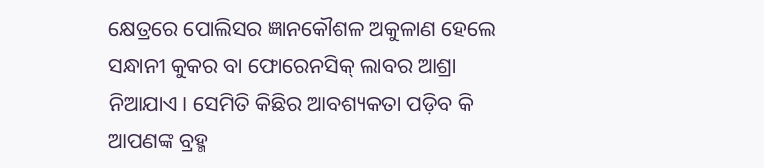କ୍ଷେତ୍ରରେ ପୋଲିସର ଜ୍ଞାନକୌଶଳ ଅକୁଳାଣ ହେଲେ ସନ୍ଧାନୀ କୁକର ବା ଫୋରେନସିକ୍ ଲାବର ଆଶ୍ରା ନିଆଯାଏ। ସେମିତି କିଛିର ଆବଶ୍ୟକତା ପଡ଼ିବ କି ଆପଣଙ୍କ ବ୍ରହ୍ମ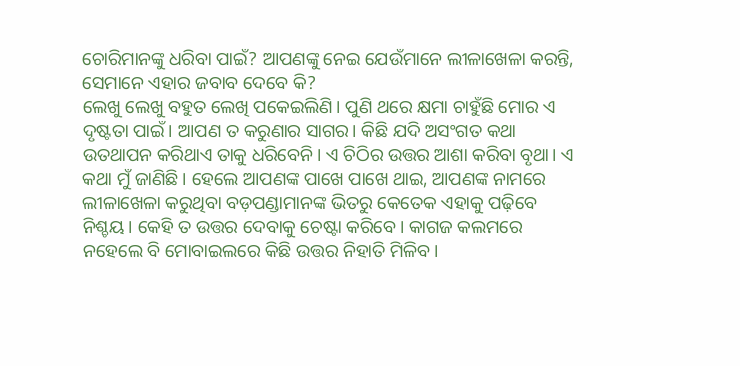ଚୋରିମାନଙ୍କୁ ଧରିବା ପାଇଁ? ଆପଣଙ୍କୁ ନେଇ ଯେଉଁମାନେ ଲୀଳାଖେଳା କରନ୍ତି, ସେମାନେ ଏହାର ଜବାବ ଦେବେ କି?
ଲେଖୁ ଲେଖୁ ବହୁତ ଲେଖି ପକେଇଲିଣି। ପୁଣି ଥରେ କ୍ଷମା ଚାହୁଁଛି ମୋର ଏ ଦୃଷ୍ଟତା ପାଇଁ। ଆପଣ ତ କରୁଣାର ସାଗର। କିଛି ଯଦି ଅସଂଗତ କଥା ଉତଥାପନ କରିଥାଏ ତାକୁ ଧରିବେନି। ଏ ଚିଠିର ଉତ୍ତର ଆଶା କରିବା ବୃଥା। ଏ କଥା ମୁଁ ଜାଣିଛି। ହେଲେ ଆପଣଙ୍କ ପାଖେ ପାଖେ ଥାଇ, ଆପଣଙ୍କ ନାମରେ ଲୀଳାଖେଳା କରୁଥିବା ବଡ଼ପଣ୍ଡାମାନଙ୍କ ଭିତରୁ କେତେକ ଏହାକୁ ପଢ଼ିବେ ନିଶ୍ଚୟ। କେହି ତ ଉତ୍ତର ଦେବାକୁ ଚେଷ୍ଟା କରିବେ। କାଗଜ କଲମରେ ନହେଲେ ବି ମୋବାଇଲରେ କିଛି ଉତ୍ତର ନିହାତି ମିଳିବ।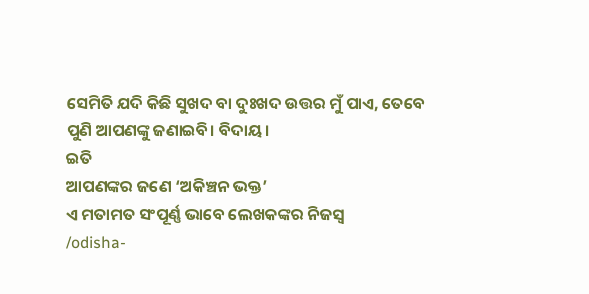ସେମିତି ଯଦି କିଛି ସୁଖଦ ବା ଦୁଃଖଦ ଉତ୍ତର ମୁଁ ପାଏ, ତେବେ ପୁଣି ଆପଣଙ୍କୁ ଜଣାଇବି। ବିଦାୟ।
ଇତି
ଆପଣଙ୍କର ଜଣେ ‘ଅକିଞ୍ଚନ ଭକ୍ତ’
ଏ ମତାମତ ସଂପୂର୍ଣ୍ଣ ଭାବେ ଲେଖକଙ୍କର ନିଜସ୍ୱ
/odisha-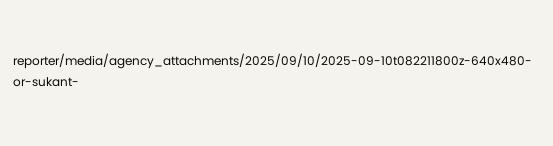reporter/media/agency_attachments/2025/09/10/2025-09-10t082211800z-640x480-or-sukant-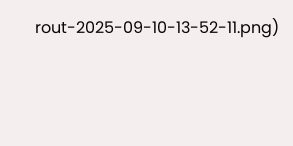rout-2025-09-10-13-52-11.png)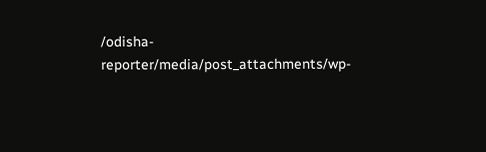/odisha-reporter/media/post_attachments/wp-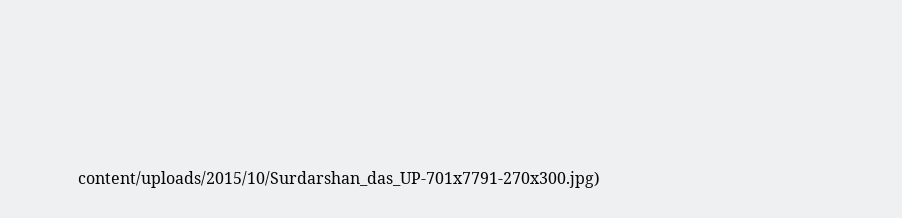content/uploads/2015/10/Surdarshan_das_UP-701x7791-270x300.jpg)